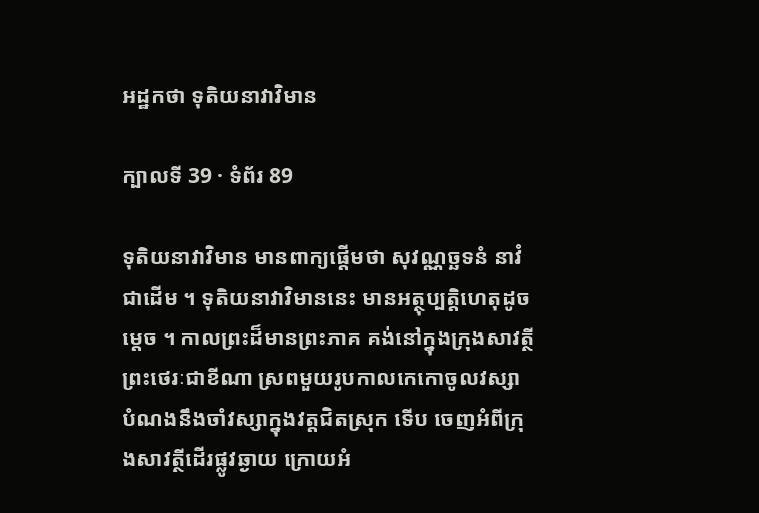អដ្ឋកថា ទុតិយនាវាវិមាន

ក្បាលទី 39 · ទំព័រ 89

ទុតិយនាវាវិមាន មានពាក្យផ្តើមថា សុវណ្ណច្ឆទនំ នាវំ ជាដើម ។ ទុតិយនាវាវិមាននេះ មានអត្ថុប្បត្តិហេតុដូចម្តេច ។ កាលព្រះដ៏មានព្រះភាគ គង់នៅក្នុងក្រុងសាវត្ថី ព្រះថេរៈជាខីណា ស្រពមួយរូបកាលកេកោចូលវស្សា បំណងនឹងចាំវស្សាក្នុងវត្តជិតស្រុក ទើប ចេញអំពីក្រុងសាវត្ថីដើរផ្លូវឆ្ងាយ ក្រោយអំ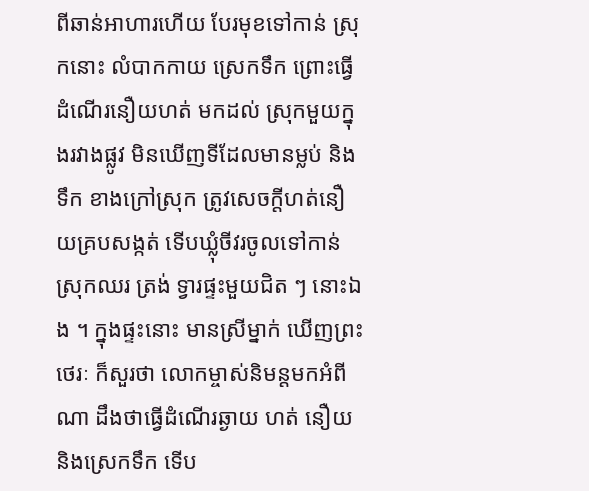ពីឆាន់អាហារហើយ បែរមុខទៅកាន់ ស្រុកនោះ លំបាកកាយ ស្រេកទឹក ព្រោះធ្វើដំណើរនឿយហត់ មកដល់ ស្រុកមួយក្នុងរវាងផ្លូវ មិនឃើញទីដែលមានម្លប់ និងទឹក ខាងក្រៅស្រុក ត្រូវសេចក្តីហត់នឿយគ្របសង្កត់ ទើបឃ្លុំចីវរចូលទៅកាន់ស្រុកឈរ ត្រង់ ទ្វារផ្ទះមួយជិត ៗ នោះឯង ។ ក្នុងផ្ទះនោះ មានស្រីម្នាក់ ឃើញព្រះថេរៈ ក៏សួរថា លោកម្ចាស់និមន្តមកអំពីណា ដឹងថាធ្វើដំណើរឆ្ងាយ ហត់ នឿយ និងស្រេកទឹក ទើប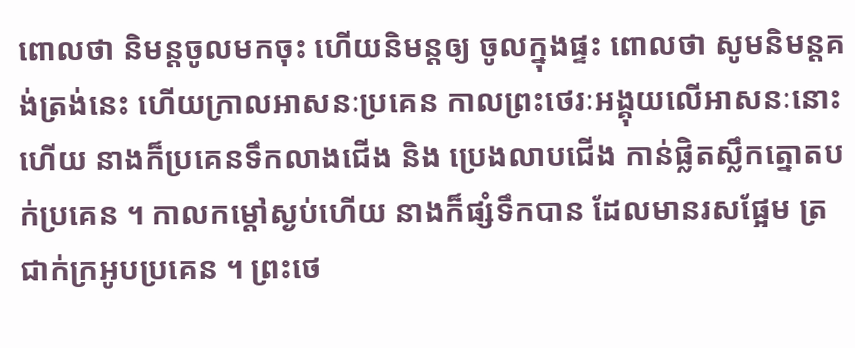ពោលថា និមន្តចូលមកចុះ ហើយនិមន្តឲ្យ ចូលក្នុងផ្ទះ ពោលថា សូមនិមន្តគង់ត្រង់នេះ ហើយក្រាលអាសនៈប្រគេន កាលព្រះថេរៈអង្គុយលើអាសនៈនោះហើយ នាងក៏ប្រគេនទឹកលាងជើង និង ប្រេងលាបជើង កាន់ផ្លិតស្លឹកត្នោតបក់ប្រគេន ។ កាលកម្តៅស្ងប់ហើយ នាងក៏ផ្សំទឹកបាន ដែលមានរសផ្អែម ត្រជាក់ក្រអូបប្រគេន ។ ព្រះថេ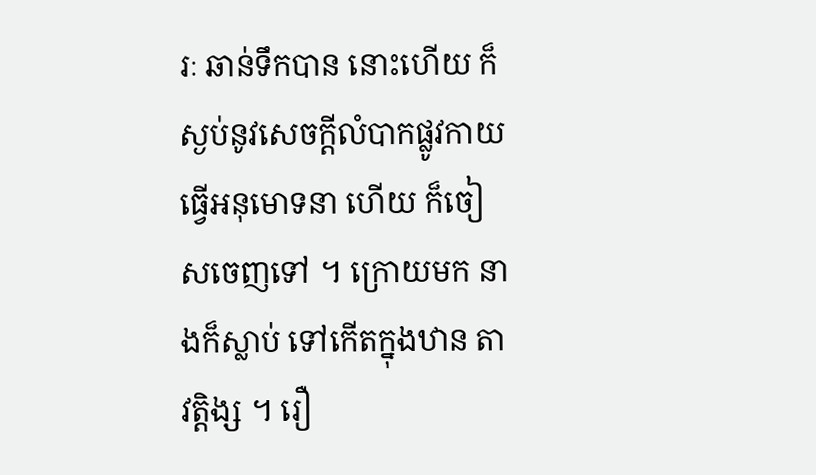រៈ ឆាន់ទឹកបាន នោះហើយ ក៏ស្ងប់នូវសេចក្តីលំបាកផ្លូវកាយ ធ្វើអនុមោទនា ហើយ ក៏ចៀសចេញទៅ ។ ក្រោយមក នាងក៏ស្លាប់ ទៅកើតក្នុងឋាន តាវត្តិង្ស ។ រឿ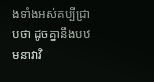ងទាំងអស់គប្បីជ្រាបថា ដូចគ្នានឹងបឋមនាវាវិ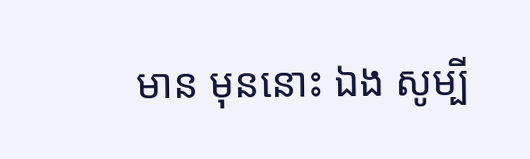មាន មុននោះ ឯង សូម្បី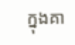ក្នុងគា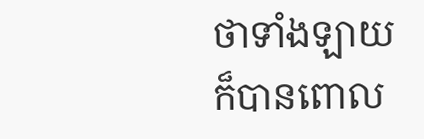ថាទាំងឡាយ ក៏បានពោល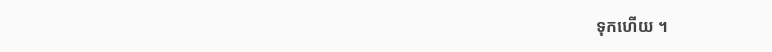ទុកហើយ ។